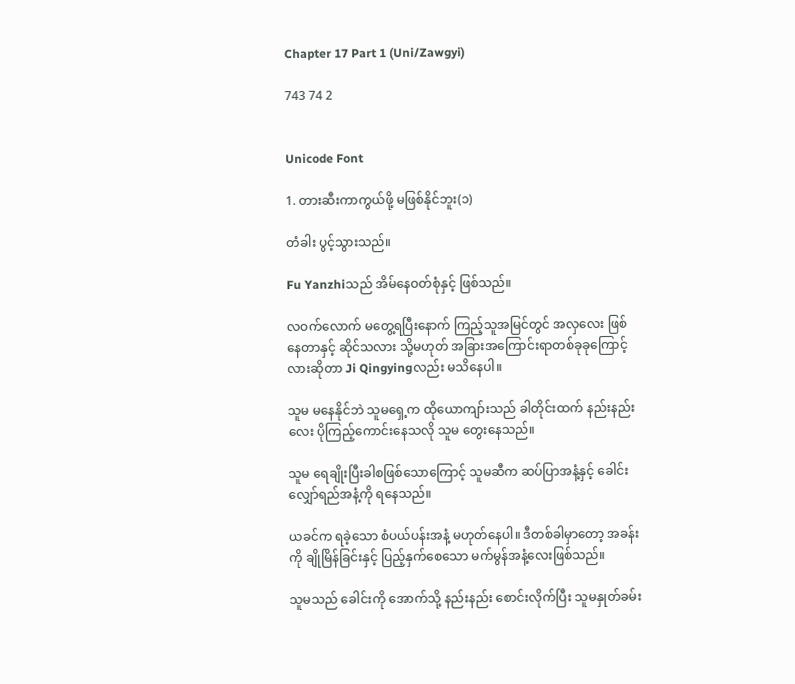Chapter 17 Part 1 (Uni/Zawgyi)

743 74 2


Unicode Font

1. တားဆီးကာကွယ်ဖို့ မဖြစ်နိုင်ဘူး(၁)

တံခါး ပွင့်သွားသည်။

Fu Yanzhiသည် အိမ်နေဝတ်စုံနှင့် ဖြစ်သည်။

လဝက်လောက် မတွေ့ရပြီးနောက် ကြည့်သူအမြင်တွင် အလှလေး ဖြစ်နေတာနှင့် ဆိုင်သလား သို့မဟုတ် အခြားအကြောင်းရာတစ်ခုခုကြောင့်လားဆိုတာ Ji Qingyingလည်း မသိနေပါ။

သူမ မနေနိုင်ဘဲ သူမရှေ့က ထိုယောကျာ်းသည် ခါတိုင်းထက် နည်းနည်းလေး ပိုကြည့်ကောင်းနေသလို သူမ တွေးနေသည်။

သူမ ရေချိုးပြီးခါစဖြစ်သောကြောင့် သူမဆီက ဆပ်ပြာအနံ့နှင့် ခေါင်းလျှော်ရည်အနံ့ကို ရနေသည်။

ယခင်က ရခဲ့သော စံပယ်ပန်းအနံ့ မဟုတ်နေပါ။ ဒီတစ်ခါမှာတော့ အခန်းကို ချိုမြိန်ခြင်းနှင့် ပြည့်နှက်စေသော မက်မွန်အနံ့လေးဖြစ်သည်။

သူမသည် ခေါင်းကို အောက်သို့ နည်းနည်း စောင်းလိုက်ပြီး သူမနှုတ်ခမ်း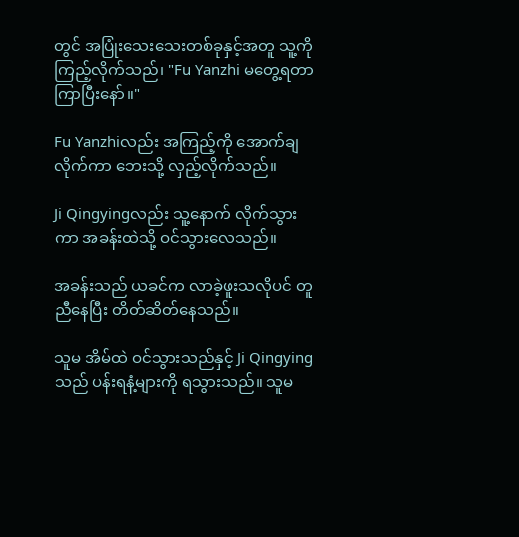တွင် အပြုံးသေးသေးတစ်ခုနှင့်အတူ သူ့ကို ကြည့်လိုက်သည်၊ "Fu Yanzhi မတွေ့ရတာ ကြာပြီးနော်။"

Fu Yanzhiလည်း အကြည့်ကို အောက်ချလိုက်ကာ ဘေးသို့ လှည့်လိုက်သည်။

Ji Qingyingလည်း သူ့နောက် လိုက်သွားကာ အခန်းထဲသို့ ဝင်သွားလေသည်။

အခန်းသည် ယခင်က လာခဲ့ဖူးသလိုပင် တူညီနေပြီး တိတ်ဆိတ်နေသည်။

သူမ အိမ်ထဲ ဝင်သွားသည်နှင့် Ji Qingyingသည် ပန်းရနံ့များကို ရသွားသည်။ သူမ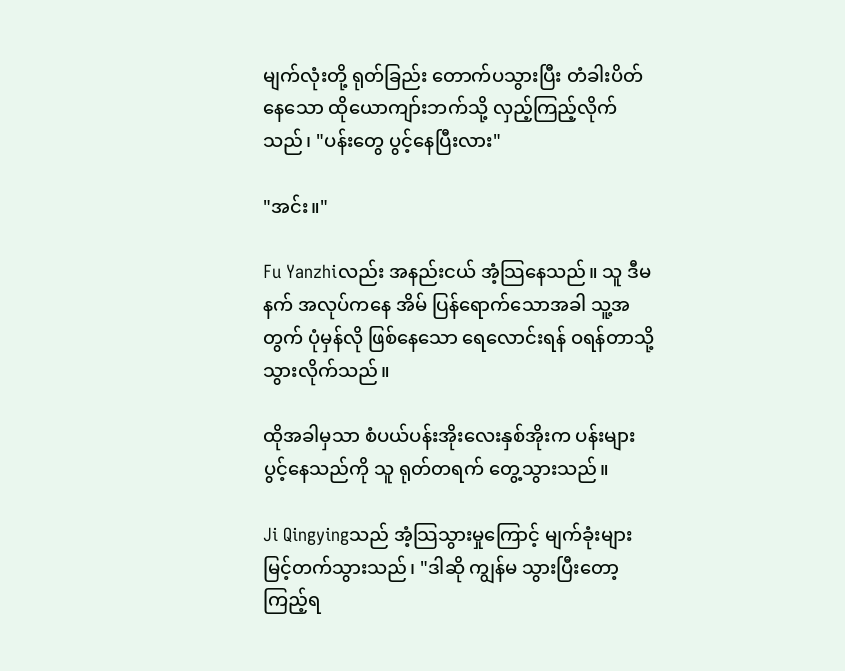မျက်လုံးတို့ ရုတ်ခြည်း တောက်ပသွားပြီး တံခါးပိတ်နေသော ထိုယောကျာ်းဘက်သို့ လှည့်ကြည့်လိုက်သည်၊ "ပန်းတွေ ပွင့်နေပြီးလား"

"အင်း။"

Fu Yanzhiလည်း အနည်းငယ် အံ့သြနေသည်။ သူ ဒီမနက် အလုပ်ကနေ အိမ် ပြန်ရောက်သောအခါ သူ့အတွက် ပုံမှန်လို ဖြစ်နေသော ရေလောင်းရန် ဝရန်တာသို့ သွားလိုက်သည်။

ထိုအခါမှသာ စံပယ်ပန်းအိုးလေးနှစ်အိုးက ပန်းများ ပွင့်နေသည်ကို သူ ရုတ်တရက် တွေ့သွားသည်။

Ji Qingyingသည် အံ့သြသွားမှုကြောင့် မျက်ခုံးများ မြင့်တက်သွားသည်၊ "ဒါဆို ကျွန်မ သွားပြီးတော့ ကြည့်ရ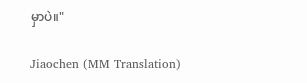မှာပဲ။"

Jiaochen (MM Translation)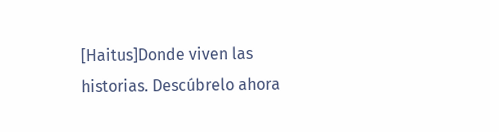[Haitus]Donde viven las historias. Descúbrelo ahora